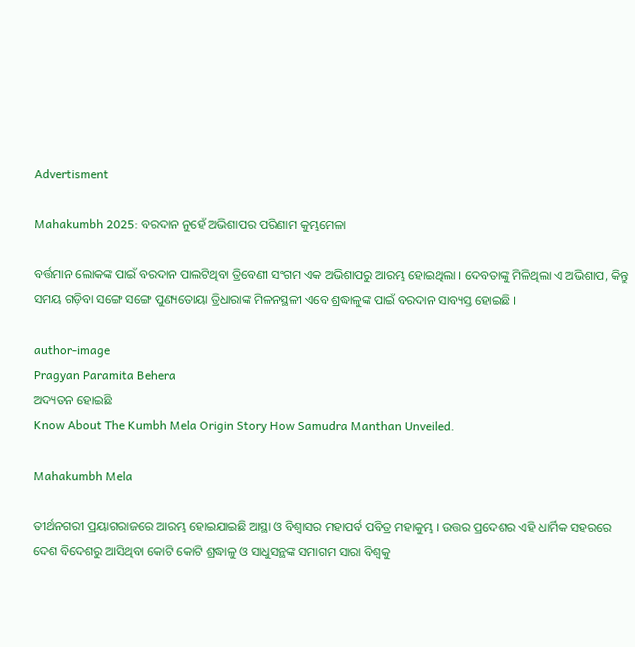Advertisment

Mahakumbh 2025: ବରଦାନ ନୁହେଁ ଅଭିଶାପର ପରିଣାମ କୁମ୍ଭମେଳା

ବର୍ତ୍ତମାନ ଲୋକଙ୍କ ପାଇଁ ବରଦାନ ପାଲଟିଥିବା ତ୍ରିବେଣୀ ସଂଗମ ଏକ ଅଭିଶାପରୁ ଆରମ୍ଭ ହୋଇଥିଲା । ଦେବତାଙ୍କୁ ମିଳିଥିଲା ଏ ଅଭିଶାପ, କିନ୍ତୁ ସମୟ ଗଡ଼ିବା ସଙ୍ଗେ ସଙ୍ଗେ ପୁଣ୍ୟତୋୟା ତ୍ରିଧାରାଙ୍କ ମିଳନସ୍ଥଳୀ ଏବେ ଶ୍ରଦ୍ଧାଳୁଙ୍କ ପାଇଁ ବରଦାନ ସାବ୍ୟସ୍ତ ହୋଇଛି ।

author-image
Pragyan Paramita Behera
ଅଦ୍ୟତନ ହୋଇଛି
Know About The Kumbh Mela Origin Story How Samudra Manthan Unveiled.

Mahakumbh Mela

ତୀର୍ଥନଗରୀ ପ୍ରୟାଗରାଜରେ ଆରମ୍ଭ ହୋଇଯାଇଛି ଆସ୍ଥା ଓ ବିଶ୍ୱାସର ମହାପର୍ବ ପବିତ୍ର ମହାକୁମ୍ଭ । ଉତ୍ତର ପ୍ରଦେଶର ଏହି ଧାର୍ମିକ ସହରରେ ଦେଶ ବିଦେଶରୁ ଆସିଥିବା କୋଟି କୋଟି ଶ୍ରଦ୍ଧାଳୁ ଓ ସାଧୁସନ୍ଥଙ୍କ ସମାଗମ ସାରା ବିଶ୍ୱକୁ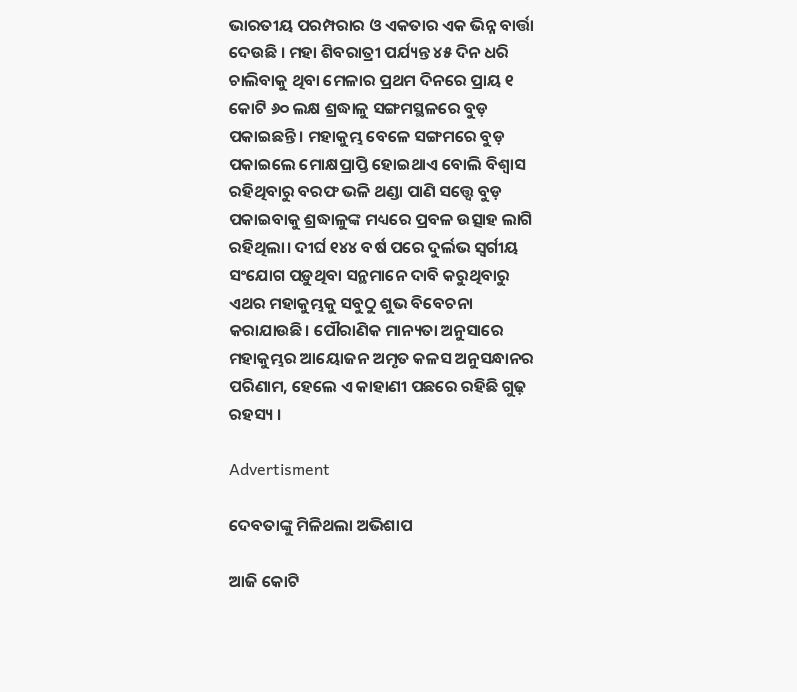ଭାରତୀୟ ପରମ୍ପରାର ଓ ଏକତାର ଏକ ଭିନ୍ନ ବାର୍ତ୍ତା ଦେଉଛି । ମହା ଶିବରାତ୍ରୀ ପର୍ଯ୍ୟନ୍ତ ୪୫ ଦିନ ଧରି ଚାଲିବାକୁ ଥିବା ମେଳାର ପ୍ରଥମ ଦିନରେ ପ୍ରାୟ ୧ କୋଟି ୬୦ ଲକ୍ଷ ଶ୍ରଦ୍ଧାଳୁ ସଙ୍ଗମସ୍ଥଳରେ ବୁଡ଼ ପକାଇଛନ୍ତି । ମହାକୁମ୍ଭ ବେଳେ ସଙ୍ଗମରେ ବୁଡ଼ ପକାଇଲେ ମୋକ୍ଷପ୍ରାପ୍ତି ହୋଇଥାଏ ବୋଲି ବିଶ୍ୱାସ ରହିଥିବାରୁ ବରଫ ଭଳି ଥଣ୍ଡା ପାଣି ସତ୍ତ୍ୱେ ବୁଡ଼ ପକାଇବାକୁ ଶ୍ରଦ୍ଧାଳୁଙ୍କ ମଧ୍ୟରେ ପ୍ରବଳ ଉତ୍ସାହ ଲାଗି ରହିଥିଲା। ଦୀର୍ଘ ୧୪୪ ବର୍ଷ ପରେ ଦୁର୍ଲଭ ସ୍ବର୍ଗୀୟ ସଂଯୋଗ ପଡ଼ୁଥିବା ସନ୍ଥମାନେ ଦାବି କରୁଥିବାରୁ ଏଥର ମହାକୁମ୍ଭକୁ ସବୁଠୁ ଶୁଭ ବିବେଚନା କରାଯାଉଛି। ପୌରାଣିକ ମାନ୍ୟତା ଅନୁସାରେ ମହାକୁମ୍ଭର ଆୟୋଜନ ଅମୃତ କଳସ ଅନୁସନ୍ଧାନର ପରିଣାମ, ହେଲେ ଏ କାହାଣୀ ପଛରେ ରହିଛି ଗୁଢ଼ ରହସ୍ୟ ।

Advertisment

ଦେବତାଙ୍କୁ ମିଳିଥଲା ଅଭିଶାପ

ଆଜି କୋଟି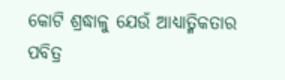କୋଟି ଶ୍ରଦ୍ଧାଳୁ ଯେଉଁ ଆଧ୍ୟାତ୍ମିକତାର ପବିତ୍ର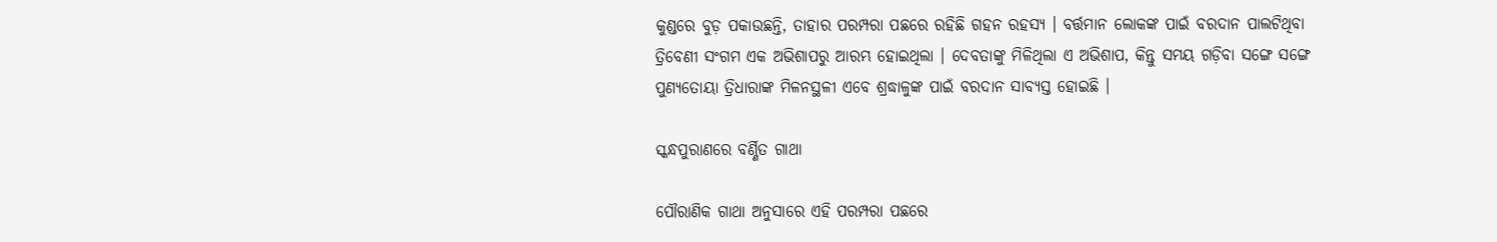କୁଣ୍ଡରେ ବୁଡ଼ ପକାଉଛନ୍ତି, ତାହାର ପରମ୍ପରା ପଛରେ ରହିଛି ଗହନ ରହସ୍ୟ । ବର୍ତ୍ତମାନ ଲୋକଙ୍କ ପାଇଁ ବରଦାନ ପାଲଟିଥିବା ତ୍ରିବେଣୀ ସଂଗମ ଏକ ଅଭିଶାପରୁ ଆରମ୍ଭ ହୋଇଥିଲା । ଦେବତାଙ୍କୁ ମିଳିଥିଲା ଏ ଅଭିଶାପ, କିନ୍ତୁ ସମୟ ଗଡ଼ିବା ସଙ୍ଗେ ସଙ୍ଗେ ପୁଣ୍ୟତୋୟା ତ୍ରିଧାରାଙ୍କ ମିଳନସ୍ଥଳୀ ଏବେ ଶ୍ରଦ୍ଧାଳୁଙ୍କ ପାଇଁ ବରଦାନ ସାବ୍ୟସ୍ତ ହୋଇଛି ।

ସ୍କନ୍ଧପୁରାଣରେ ବର୍ଣ୍ଣିତ ଗାଥା

ପୌରାଣିକ ଗାଥା ଅନୁସାରେ ଏହି ପରମ୍ପରା ପଛରେ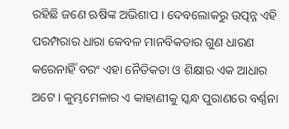ରହିଛି ଜଣେ ଋଷିଙ୍କ ଅଭିଶାପ । ଦେବଲୋକରୁ ଉତ୍ପନ୍ନ ଏହି ପରମ୍ପରାର ଧାରା କେବଳ ମାନବିକତାର ଗୁଣ ଧାରଣ କରେନାହିଁ ବରଂ ଏହା ନୈତିକତା ଓ ଶିକ୍ଷାର ଏକ ଆଧାର ଅଟେ । କୁମ୍ଭମେଳାର ଏ କାହାଣୀକୁ ସ୍କନ୍ଧ ପୁରାଣରେ ବର୍ଣ୍ଣନା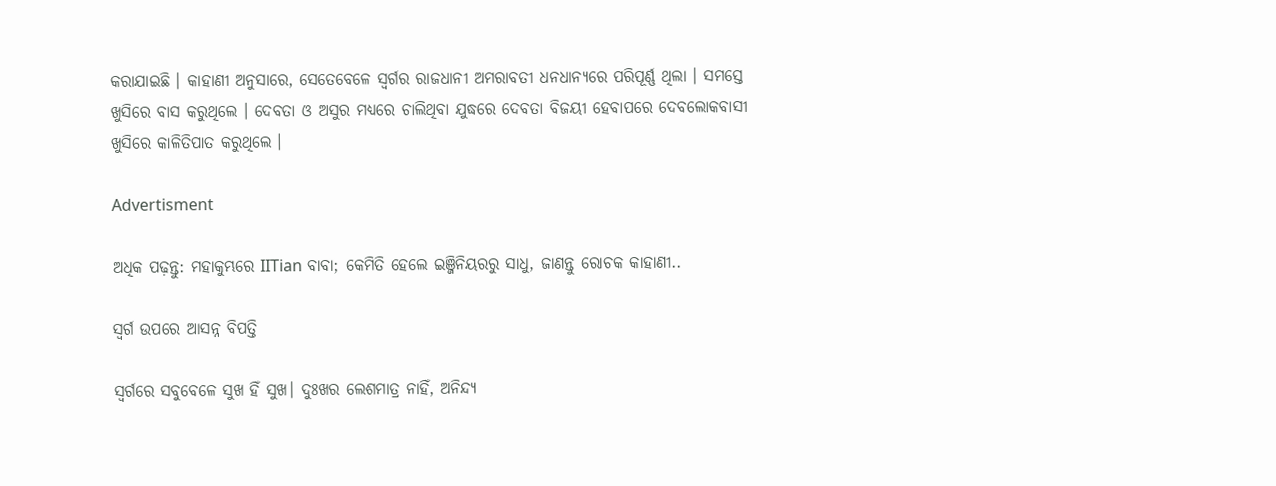କରାଯାଇଛି । କାହାଣୀ ଅନୁସାରେ, ସେତେବେଳେ ସ୍ୱର୍ଗର ରାଜଧାନୀ ଅମରାବତୀ ଧନଧାନ୍ୟରେ ପରିପୂର୍ଣ୍ଣ ଥିଲା । ସମସ୍ତେ ଖୁସିରେ ବାସ କରୁଥିଲେ । ଦେବତା ଓ ଅସୁର ମଧ୍ୟରେ ଚାଲିଥିବା ଯୁଦ୍ଧରେ ଦେବତା ବିଜୟୀ ହେବାପରେ ଦେବଲୋକବାସୀ ଖୁସିରେ କାଳିତିପାତ କରୁଥିଲେ ।

Advertisment

ଅଧିକ ପଢ଼ନ୍ତୁ: ମହାକୁମ୍ଭରେ IITian ବାବା; କେମିତି ହେଲେ ଇଞ୍ଜିନିୟରରୁ ସାଧୁ, ଜାଣନ୍ତୁ ରୋଚକ କାହାଣୀ..

ସ୍ୱର୍ଗ ଉପରେ ଆସନ୍ନ ବିପତ୍ତି

ସ୍ୱର୍ଗରେ ସବୁବେଳେ ସୁଖ ହିଁ ସୁଖ। ଦୁଃଖର ଲେଶମାତ୍ର ନାହିଁ, ଅନିନ୍ଦ୍ୟ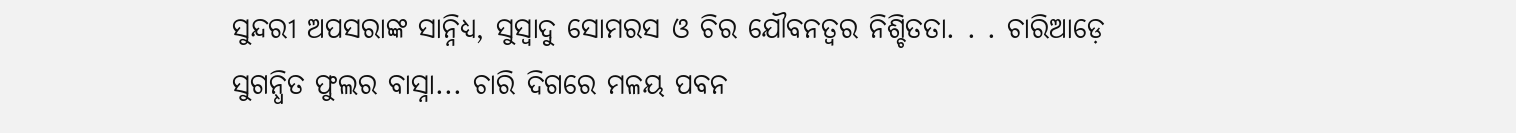ସୁନ୍ଦରୀ ଅପସରାଙ୍କ ସାନ୍ନିଧ୍ୟ, ସୁସ୍ୱାଦୁ ସୋମରସ ଓ ଚିର ଯୌବନତ୍ୱର ନିଶ୍ଚିତତା. . . ଚାରିଆଡ଼େ ସୁଗନ୍ଧିତ ଫୁଲର ବାସ୍ନା... ଚାରି ଦିଗରେ ମଳୟ ପବନ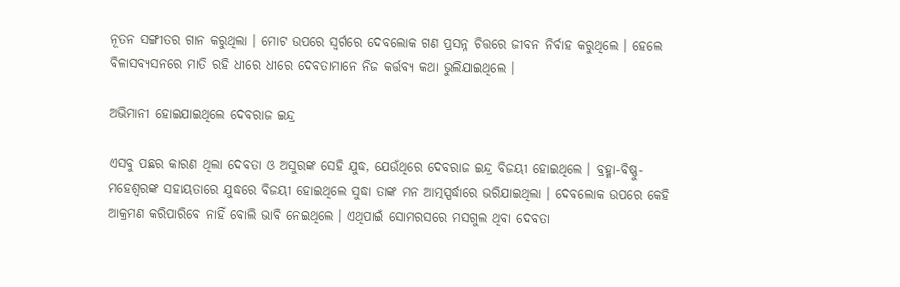ନୂତନ ସଙ୍ଗୀତର ଗାନ କରୁଥିଲା । ମୋଟ ଉପରେ ସ୍ୱର୍ଗରେ ଦେବଲୋକ ଗଣ ପ୍ରସନ୍ନ ଚିତ୍ତରେ ଜୀବନ ନିର୍ବାହ କରୁଥିଲେ । ହେଲେ ବିଳାସବ୍ୟସନରେ ମାତି ରହି ଧୀରେ ଧୀରେ ଦେବତାମାନେ ନିଜ କର୍ତ୍ତବ୍ୟ କଥା ଭୁଲିଯାଇଥିଲେ ।

ଅଭିମାନୀ ହୋଇଯାଇଥିଲେ ଦେବରାଜ ଇନ୍ଦ୍ର

ଏସବୁ ପଛର କାରଣ ଥିଲା ଦେବତା ଓ ଅସୁରଙ୍କ ସେହି ଯୁଦ୍ଧ, ଯେଉଁଥିରେ ଦେବରାଜ ଇନ୍ଦ୍ର ବିଜୟୀ ହୋଇଥିଲେ । ବ୍ରହ୍ମା-ବିଷ୍ଣୁ-ମହେଶ୍ୱରଙ୍କ ସହାୟତାରେ ଯୁଦ୍ଧରେ ବିଜୟୀ ହୋଇଥିଲେ ସୁଦ୍ଧା ତାଙ୍କ ମନ ଆତ୍ମସ୍ପର୍ଦ୍ଧାରେ ଭରିଯାଇଥିଲା । ଦେବଲୋକ ଉପରେ କେହି ଆକ୍ରମଣ କରିପାରିବେ ନାହିଁ ବୋଲି ଭାବି ନେଇଥିଲେ । ଏଥିପାଇଁ ସୋମରସରେ ମସଗୁଲ ଥିବା ଦେବତା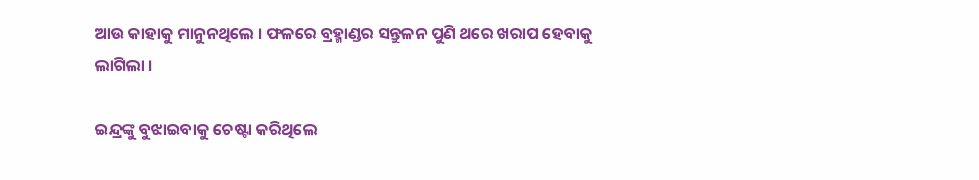ଆଉ କାହାକୁ ମାନୁନଥିଲେ । ଫଳରେ ବ୍ରହ୍ମାଣ୍ଡର ସନ୍ତୁଳନ ପୁଣି ଥରେ ଖରାପ ହେବାକୁ ଲାଗିଲା ।

ଇନ୍ଦ୍ରଙ୍କୁ ବୁଝାଇବାକୁ ଚେଷ୍ଟା କରିଥିଲେ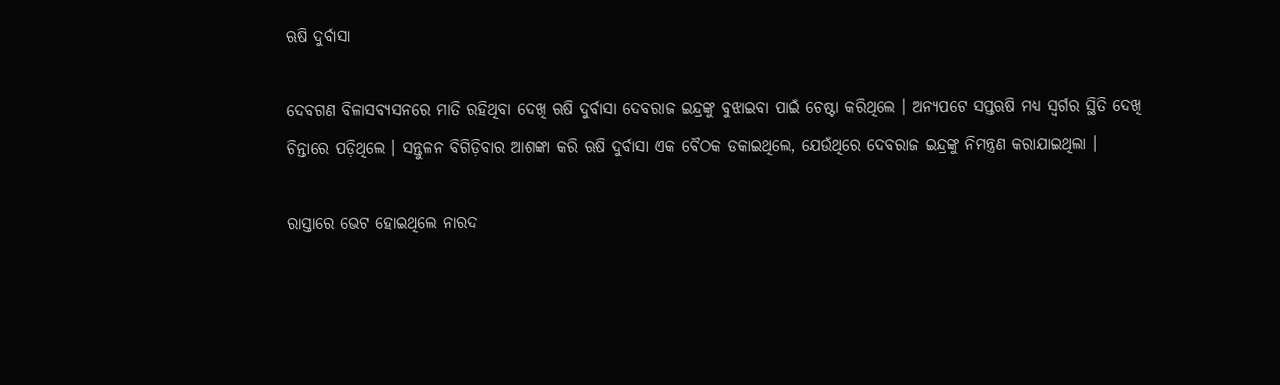ଋଷି ଦୁର୍ବାସା

ଦେବଗଣ ବିଳାସବ୍ୟସନରେ ମାତି ରହିଥିବା ଦେଖି ଋଷି ଦୁର୍ବାସା ଦେବରାଜ ଇନ୍ଦ୍ରଙ୍କୁ ବୁଝାଇବା ପାଇଁ ଚେଷ୍ଟା କରିଥିଲେ । ଅନ୍ୟପଟେ ସପ୍ତଋଷି ମଧ୍ୟ ସ୍ୱର୍ଗର ସ୍ଥିତି ଦେଖି ଚିନ୍ତାରେ ପଡ଼ିଥିଲେ । ସନ୍ତୁଳନ ବିଗିଡ଼ିବାର ଆଶଙ୍କା କରି ଋଷି ଦୁର୍ବାସା ଏକ ବୈଠକ ଡକାଇଥିଲେ, ଯେଉଁଥିରେ ଦେବରାଜ ଇନ୍ଦ୍ରଙ୍କୁ ନିମନ୍ତ୍ରଣ କରାଯାଇଥିଲା ।

ରାସ୍ତାରେ ଭେଟ ହୋଇଥିଲେ ନାରଦ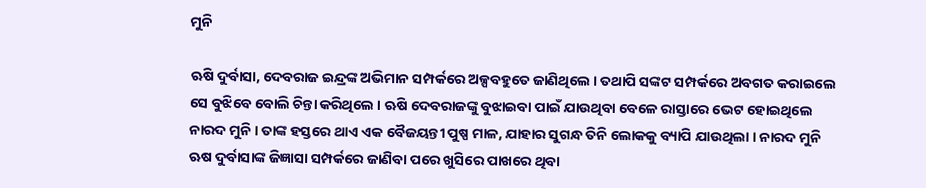ମୁନି

ଋଷି ଦୁର୍ବାସା, ଦେବରାଜ ଇନ୍ଦ୍ରଙ୍କ ଅଭିମାନ ସମ୍ପର୍କରେ ଅଳ୍ପବହୁତେ ଜାଣିଥିଲେ । ତଥାପି ସଙ୍କଟ ସମ୍ପର୍କରେ ଅବଗତ କରାଇଲେ ସେ ବୁଝିବେ ବୋଲି ଚିନ୍ତା କରିଥିଲେ । ଋଷି ଦେବରାଜଙ୍କୁ ବୁଝାଇବା ପାଇଁ ଯାଉଥିବା ବେଳେ ରାସ୍ତାରେ ଭେଟ ହୋଇଥିଲେ ନାରଦ ମୁନି । ତାଙ୍କ ହସ୍ତରେ ଥାଏ ଏକ ବୈଜୟନ୍ତୀ ପୁଷ୍ପ ମାଳ, ଯାହାର ସୁଗନ୍ଧ ତିନି ଲୋକକୁ ବ୍ୟାପି ଯାଉଥିଲା । ନାରଦ ମୁନି ଋଷ ଦୁର୍ବାସାଙ୍କ ଜିଜ୍ଞାସା ସମ୍ପର୍କରେ ଜାଣିବା ପରେ ଖୁସିରେ ପାଖରେ ଥିବା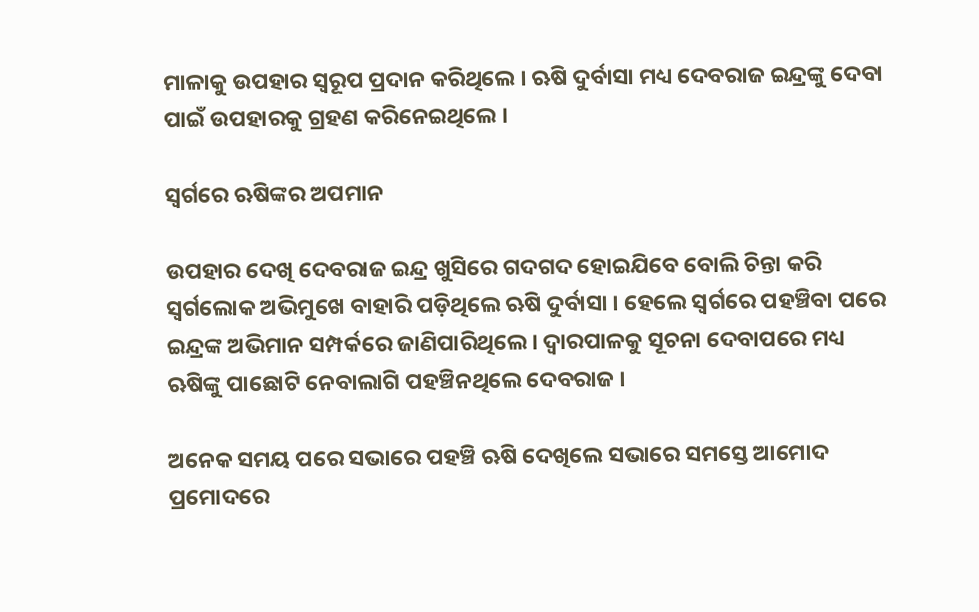ମାଳାକୁ ଉପହାର ସ୍ୱରୂପ ପ୍ରଦାନ କରିଥିଲେ । ଋଷି ଦୁର୍ବାସା ମଧ୍ୟ ଦେବରାଜ ଇନ୍ଦ୍ରଙ୍କୁ ଦେବା ପାଇଁ ଉପହାରକୁ ଗ୍ରହଣ କରିନେଇଥିଲେ ।

ସ୍ୱର୍ଗରେ ଋଷିଙ୍କର ଅପମାନ

ଉପହାର ଦେଖି ଦେବରାଜ ଇନ୍ଦ୍ର ଖୁସିରେ ଗଦଗଦ ହୋଇଯିବେ ବୋଲି ଚିନ୍ତା କରି ସ୍ୱର୍ଗଲୋକ ଅଭିମୁଖେ ବାହାରି ପଡ଼ିଥିଲେ ଋଷି ଦୁର୍ବାସା । ହେଲେ ସ୍ୱର୍ଗରେ ପହଞ୍ଚିବା ପରେ ଇନ୍ଦ୍ରଙ୍କ ଅଭିମାନ ସମ୍ପର୍କରେ ଜାଣିପାରିଥିଲେ । ଦ୍ୱାରପାଳକୁ ସୂଚନା ଦେବାପରେ ମଧ୍ୟ ଋଷିଙ୍କୁ ପାଛୋଟି ନେବାଲାଗି ପହଞ୍ଚିନଥିଲେ ଦେବରାଜ ।

ଅନେକ ସମୟ ପରେ ସଭାରେ ପହଞ୍ଚି ଋଷି ଦେଖିଲେ ସଭାରେ ସମସ୍ତେ ଆମୋଦ ପ୍ରମୋଦରେ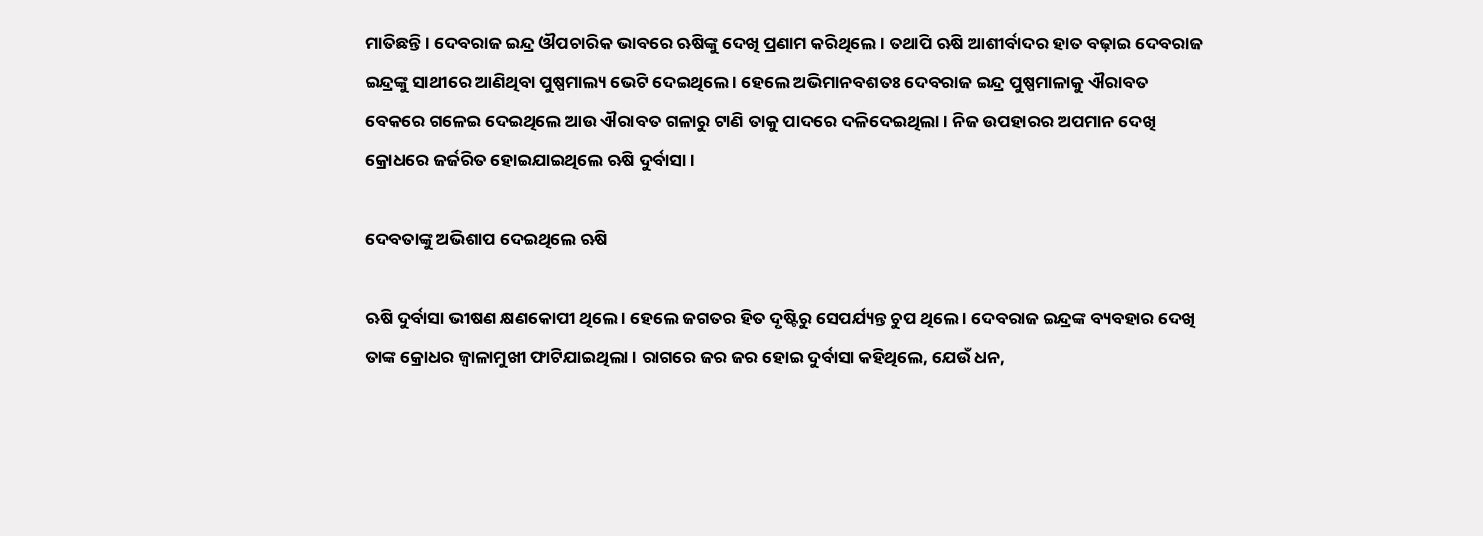ମାତିଛନ୍ତି । ଦେବରାଜ ଇନ୍ଦ୍ର ଔପଚାରିକ ଭାବରେ ଋଷିଙ୍କୁ ଦେଖି ପ୍ରଣାମ କରିଥିଲେ । ତଥାପି ଋଷି ଆଶୀର୍ବାଦର ହାତ ବଢ଼ାଇ ଦେବରାଜ ଇନ୍ଦ୍ରଙ୍କୁ ସାଥୀରେ ଆଣିଥିବା ପୁଷ୍ପମାଲ୍ୟ ଭେଟି ଦେଇଥିଲେ । ହେଲେ ଅଭିମାନବଶତଃ ଦେବରାଜ ଇନ୍ଦ୍ର ପୁଷ୍ପମାଳାକୁ ଐରାବତ ବେକରେ ଗଳେଇ ଦେଇଥିଲେ ଆଉ ଐରାବତ ଗଳାରୁ ଟାଣି ତାକୁ ପାଦରେ ଦଳିଦେଇଥିଲା । ନିଜ ଉପହାରର ଅପମାନ ଦେଖି କ୍ରୋଧରେ ଜର୍ଜରିତ ହୋଇଯାଇଥିଲେ ଋଷି ଦୁର୍ବାସା ।

ଦେବତାଙ୍କୁ ଅଭିଶାପ ଦେଇଥିଲେ ଋଷି

ଋଷି ଦୁର୍ବାସା ଭୀଷଣ କ୍ଷଣକୋପୀ ଥିଲେ । ହେଲେ ଜଗତର ହିତ ଦୃଷ୍ଟିରୁ ସେପର୍ଯ୍ୟନ୍ତ ଚୁପ ଥିଲେ । ଦେବରାଜ ଇନ୍ଦ୍ରଙ୍କ ବ୍ୟବହାର ଦେଖି ତାଙ୍କ କ୍ରୋଧର ଜ୍ୱାଳାମୁଖୀ ଫାଟିଯାଇଥିଲା । ରାଗରେ ଜର ଜର ହୋଇ ଦୁର୍ବାସା କହିଥିଲେ, ଯେଉଁ ଧନ,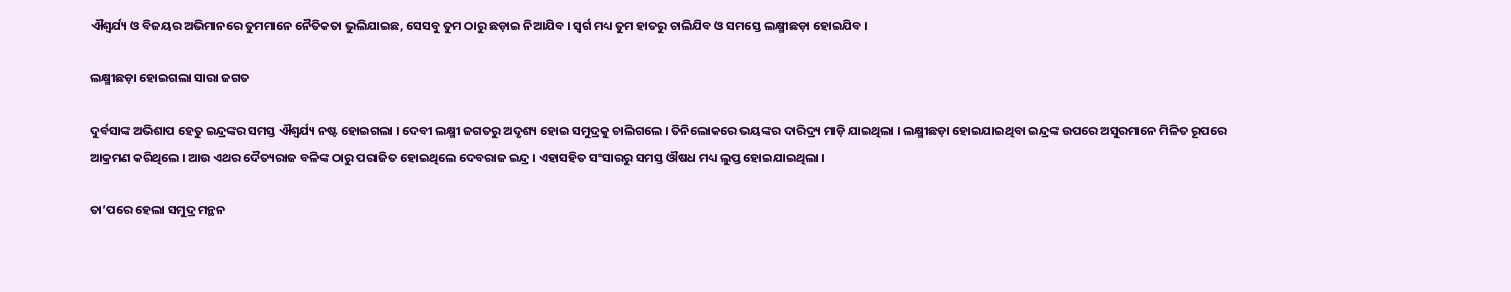ଐଶ୍ୱର୍ଯ୍ୟ ଓ ବିଜୟର ଅଭିମାନରେ ତୁମମାନେ ନୈତିକତା ଭୁଲିଯାଇଛ, ସେସବୁ ତୁମ ଠାରୁ ଛଡ଼ାଇ ନିଆଯିବ । ସ୍ୱର୍ଗ ମଧ୍ୟ ତୁମ ହାତରୁ ଚାଲିଯିବ ଓ ସମସ୍ତେ ଲକ୍ଷ୍ମୀଛଡ଼ା ହୋଇଯିବ ।

ଲକ୍ଷ୍ମୀଛଡ଼ା ହୋଇଗଲା ସାରା ଜଗତ

ଦୁର୍ବସାଙ୍କ ଅଭିଶାପ ହେତୁ ଇନ୍ଦ୍ରଙ୍କର ସମସ୍ତ ଐଶ୍ୱର୍ଯ୍ୟ ନଷ୍ଟ ହୋଇଗଲା । ଦେବୀ ଲକ୍ଷ୍ମୀ ଜଗତରୁ ଅଦୃଶ୍ୟ ହୋଇ ସମୁଦ୍ରକୁ ଚାଲିଗଲେ । ତିନିଲୋକରେ ଭୟଙ୍କର ଦାରିଦ୍ର‌୍ୟ ମାଡ଼ି ଯାଇଥିଲା । ଲକ୍ଷ୍ମୀଛଡ଼ା ହୋଇଯାଇଥିବା ଇନ୍ଦ୍ରଙ୍କ ଉପରେ ଅସୁରମାନେ ମିଳିତ ରୂପରେ ଆକ୍ରମଣ କରିଥିଲେ । ଆଉ ଏଥର ଦୈତ୍ୟରାଜ ବଳିଙ୍କ ଠାରୁ ପରାଜିତ ହୋଇଥିଲେ ଦେବରାଜ ଇନ୍ଦ୍ର । ଏହାସହିତ ସଂସାରରୁ ସମସ୍ତ ଔଷଧ ମଧ୍ୟ ଲୁପ୍ତ ହୋଇଯାଇଥିଲା ।

ତା’ପରେ ହେଲା ସମୁଦ୍ର ମନ୍ଥନ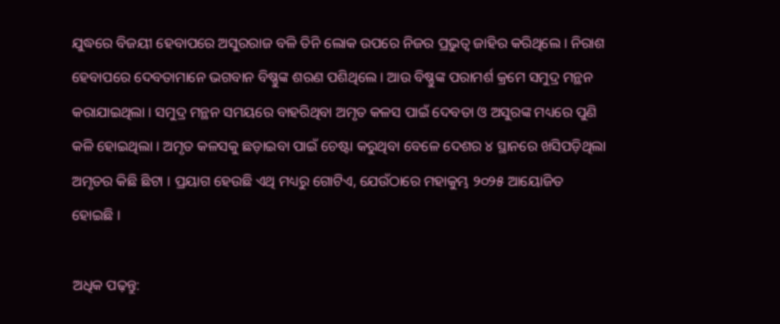ଯୁଦ୍ଧରେ ବିଜୟୀ ହେବାପରେ ଅସୁରରାଜ ବଳି ତିନି ଲୋକ ଉପରେ ନିଜର ପ୍ରଭୁତ୍ୱ ଜାହିର କରିଥିଲେ । ନିରାଶ ହେବାପରେ ଦେବତାମାନେ ଭଗବାନ ବିଷ୍ଣୁଙ୍କ ଶରଣ ପଶିଥିଲେ । ଆଉ ବିଷ୍ଣୁଙ୍କ ପରାମର୍ଶ କ୍ରମେ ସମୁଦ୍ର ମନ୍ଥନ କରାଯାଇଥିଲା । ସମୁଦ୍ର ମନ୍ଥନ ସମୟରେ ବାହରିଥିବା ଅମୃତ କଳସ ପାଇଁ ଦେବତା ଓ ଅସୁରଙ୍କ ମଧ୍ୟରେ ପୁଣି କଳି ହୋଇଥିଲା । ଅମୃତ କଳସକୁ ଛଡ଼ାଇବା ପାଇଁ ଚେଷ୍ଟା କରୁଥିବା ବେଳେ ଦେଶର ୪ ସ୍ଥାନରେ ଖସିପଡ଼ିଥିଲା ଅମୃତର କିଛି ଛିଟା । ପ୍ରୟାଗ ହେଉଛି ଏଥି ମଧ୍ୟରୁ ଗୋଟିଏ, ଯେଉଁଠାରେ ମହାକୁମ୍ଭ ୨୦୨୫ ଆୟୋଜିତ ହୋଇଛି ।

ଅଧିକ ପଢ଼ନ୍ତୁ: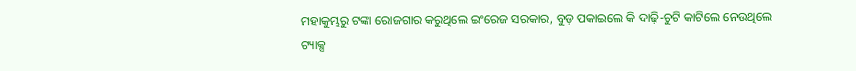ମହାକୁମ୍ଭରୁ ଟଙ୍କା ରୋଜଗାର କରୁଥିଲେ ଇଂରେଜ ସରକାର, ବୁଡ଼ ପକାଇଲେ କି ଦାଢ଼ି-ଚୁଟି କାଟିଲେ ନେଉଥିଲେ ଟ୍ୟାକ୍ସ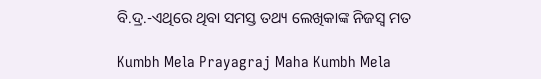ବି.ଦ୍ର.-ଏଥିରେ ଥିବା ସମସ୍ତ ତଥ୍ୟ ଲେଖିକାଙ୍କ ନିଜସ୍ୱ ମତ

Kumbh Mela Prayagraj Maha Kumbh Mela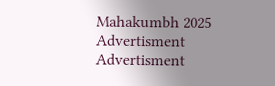Mahakumbh 2025
Advertisment
Advertisment